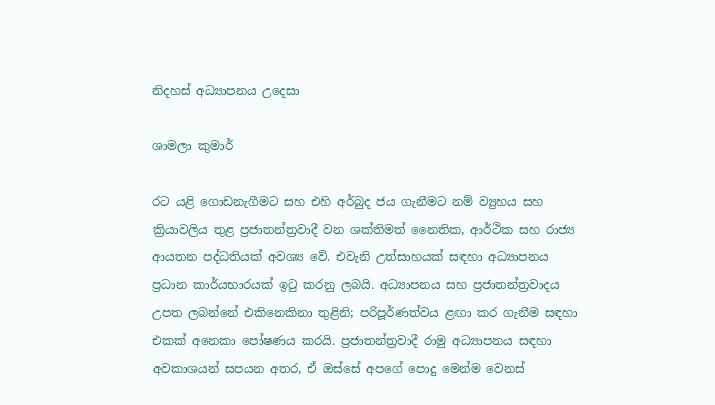නිදහස් අධ්‍යාපනය උදෙසා

ශාමලා කුමාර්

රට යළි ගොඩනැගීමට සහ එහි අර්බුද ජය ගැනීමට නම් ව්‍යුහය සහ ක්‍රියාවලිය තුළ ප්‍රජාතන්ත්‍රවාදී වන ශක්තිමත් නෛතික, ආර්ථික සහ රාජ්‍ය ආයතන පද්ධතියක් අවශ්‍ය වේ. එවැනි උත්සාහයක් සඳහා අධ්‍යාපනය ප්‍රධාන කාර්යභාරයක් ඉටු කරනු ලබයි. අධ්‍යාපනය සහ ප්‍රජාතන්ත්‍රවාදය උපත ලබන්නේ එකිනෙකිනා තුළිනි; පරිපූර්ණත්වය ළඟා කර ගැනීම සඳහා එකක් අනෙකා පෝෂණය කරයි. ප්‍රජාතන්ත්‍රවාදී රාමු අධ්‍යාපනය සඳහා අවකාශයන් සපයන අතර, ඒ ඔස්සේ අපගේ පොදු මෙන්ම වෙනස්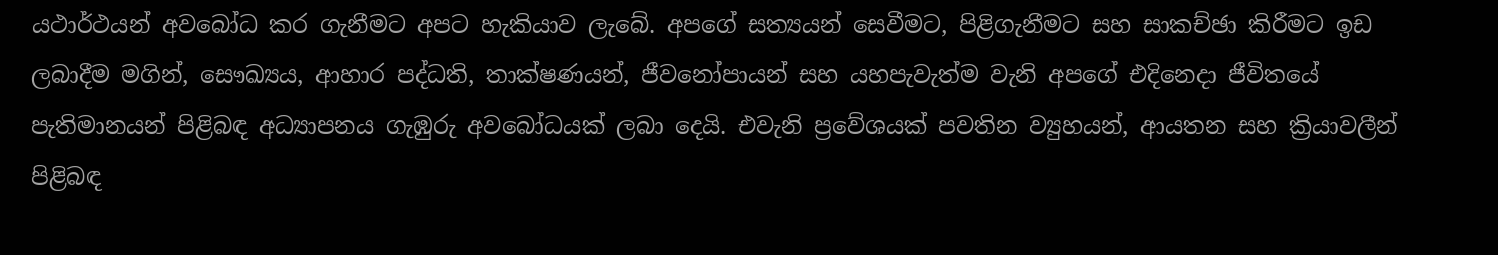යථාර්ථයන් අවබෝධ කර ගැනීමට අපට හැකියාව ලැබේ. අපගේ සත්‍යයන් සෙවීමට, පිළිගැනීමට සහ සාකච්ඡා කිරීමට ඉඩ ලබාදීම මගින්, සෞඛ්‍යය, ආහාර පද්ධති, තාක්ෂණයන්, ජීවනෝපායන් සහ යහපැවැත්ම වැනි අපගේ එදිනෙදා ජීවිතයේ පැතිමානයන් පිළිබඳ අධ්‍යාපනය ගැඹුරු අවබෝධයක් ලබා දෙයි. එවැනි ප්‍රවේශයක් පවතින ව්‍යුහයන්, ආයතන සහ ක්‍රියාවලීන් පිළිබඳ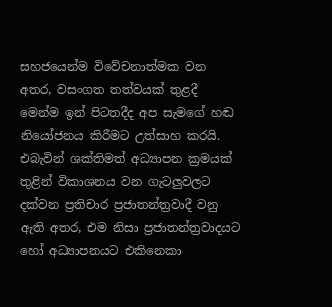සහජයෙන්ම විවේචනාත්මක වන අතර, වසංගත තත්වයක් තුළදී මෙන්ම ඉන් පිටතදීද අප සැමගේ හඬ නියෝජනය කිරීමට උත්සාහ කරයි. එබැවින් ශක්තිමත් අධ්‍යාපන ක්‍රමයක් තුළින් විකාශනය වන ගැටලුවලට දක්වන ප්‍රතිචාර ප්‍රජාතන්ත්‍රවාදී වනු ඇති අතර, එම නිසා ප්‍රජාතන්ත්‍රවාදයට හෝ අධ්‍යාපනයට එකිනෙකා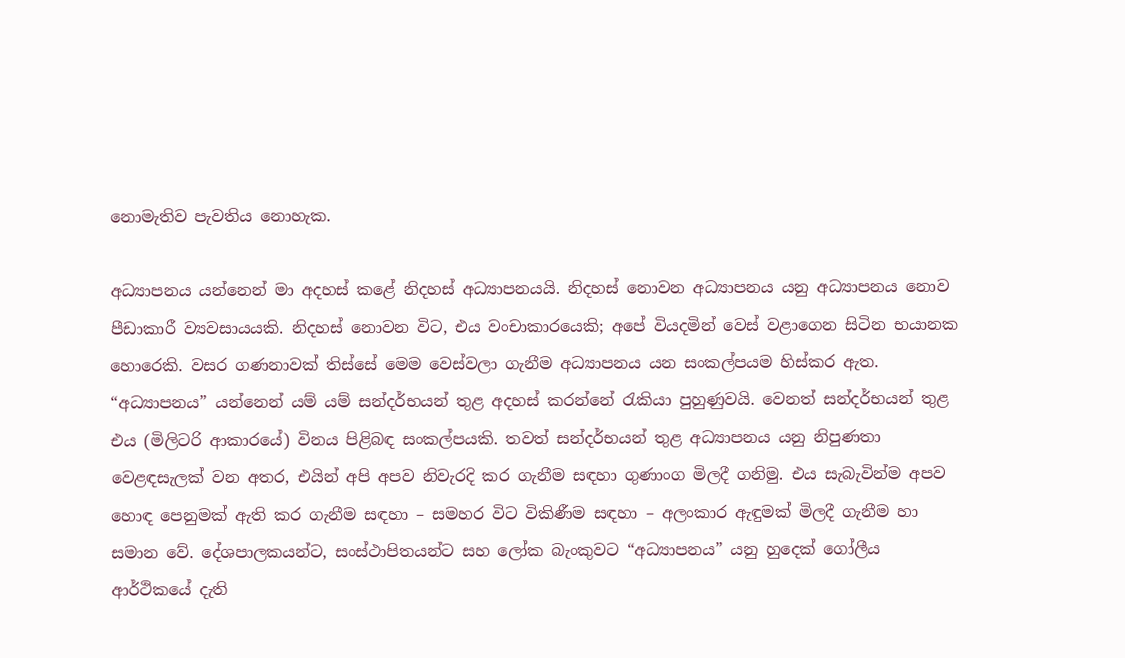නොමැතිව පැවතිය නොහැක.

අධ්‍යාපනය යන්නෙන් මා අදහස් කළේ නිදහස් අධ්‍යාපනයයි. නිදහස් නොවන අධ්‍යාපනය යනු අධ්‍යාපනය නොව පීඩාකාරී ව්‍යවසායයකි. නිදහස් නොවන විට, එය වංචාකාරයෙකි; අපේ වියදමින් වෙස් වළාගෙන සිටින භයානක හොරෙකි. වසර ගණනාවක් තිස්සේ මෙම වෙස්වලා ගැනීම අධ්‍යාපනය යන සංකල්පයම හිස්කර ඇත. “අධ්‍යාපනය” යන්නෙන් යම් යම් සන්දර්භයන් තුළ අදහස් කරන්නේ රැකියා පුහුණුවයි. වෙනත් සන්දර්භයන් තුළ එය (මිලිටරි ආකාරයේ) විනය පිළිබඳ සංකල්පයකි. තවත් සන්දර්භයන් තුළ අධ්‍යාපනය යනු නිපුණතා වෙළඳසැලක් වන අතර, එයින් අපි අපව නිවැරදි කර ගැනීම සඳහා ගුණාංග මිලදී ගනිමු. එය සැබැවින්ම අපව හොඳ පෙනුමක් ඇති කර ගැනීම සඳහා – සමහර විට විකිණීම සඳහා – අලංකාර ඇඳුමක් මිලදී ගැනීම හා සමාන වේ. දේශපාලකයන්ට, සංස්ථාපිතයන්ට සහ ලෝක බැංකුවට “අධ්‍යාපනය” යනු හුදෙක් ගෝලීය ආර්ථිකයේ දැති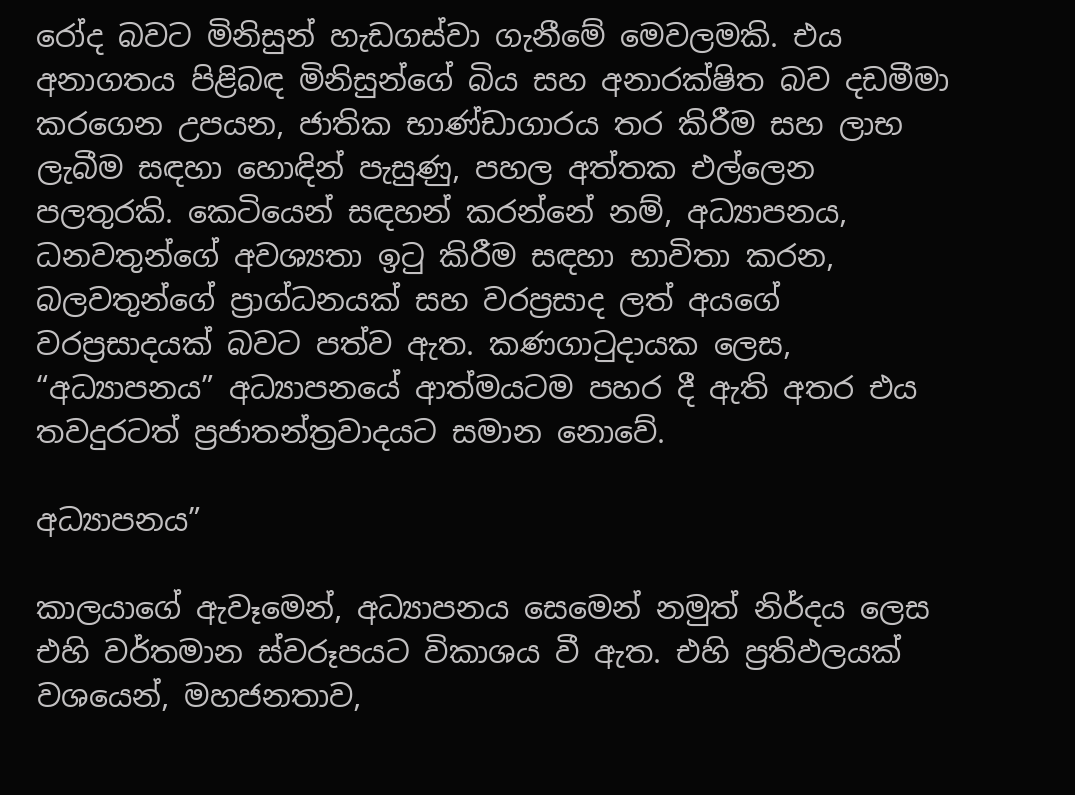රෝද බවට මිනිසුන් හැඩගස්වා ගැනීමේ මෙවලමකි. එය අනාගතය පිළිබඳ මිනිසුන්ගේ බිය සහ අනාරක්ෂිත බව දඩමීමා කරගෙන උපයන, ජාතික භාණ්ඩාගාරය තර කිරීම සහ ලාභ ලැබීම සඳහා හොඳින් පැසුණු, පහල අත්තක එල්ලෙන පලතුරකි. කෙටියෙන් සඳහන් කරන්නේ නම්, අධ්‍යාපනය, ධනවතුන්ගේ අවශ්‍යතා ඉටු කිරීම සඳහා භාවිතා කරන, බලවතුන්ගේ ප්‍රාග්ධනයක් සහ වරප්‍රසාද ලත් අයගේ වරප්‍රසාදයක් බවට පත්ව ඇත. කණගාටුදායක ලෙස, “අධ්‍යාපනය” අධ්‍යාපනයේ ආත්මයටම පහර දී ඇති අතර එය තවදුරටත් ප්‍රජාතන්ත්‍රවාදයට සමාන නොවේ.

අධ්‍යාපනය”

කාලයාගේ ඇවෑමෙන්, අධ්‍යාපනය සෙමෙන් නමුත් නිර්දය ලෙස එහි වර්තමාන ස්වරූපයට විකාශය වී ඇත. එහි ප්‍රතිඵලයක් වශයෙන්, මහජනතාව,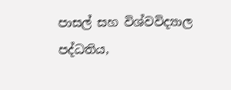පාසල් සහ විශ්වවිද්‍යාල පද්ධතිය,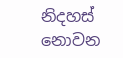නිදහස් නොවන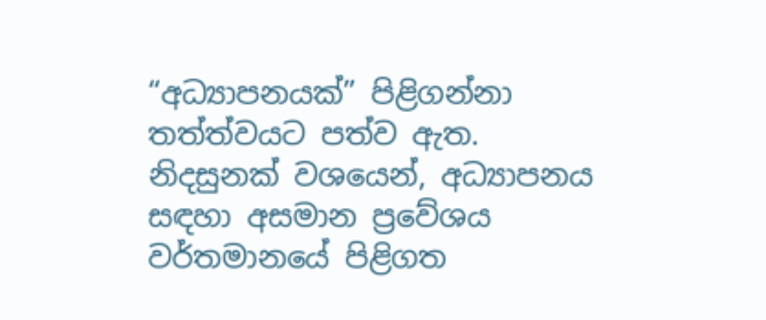“අධ්‍යාපනයක්” පිළිගන්නා තත්ත්වයට පත්ව ඇත. නිදසුනක් වශයෙන්, අධ්‍යාපනය සඳහා අසමාන ප්‍රවේශය වර්තමානයේ පිළිගත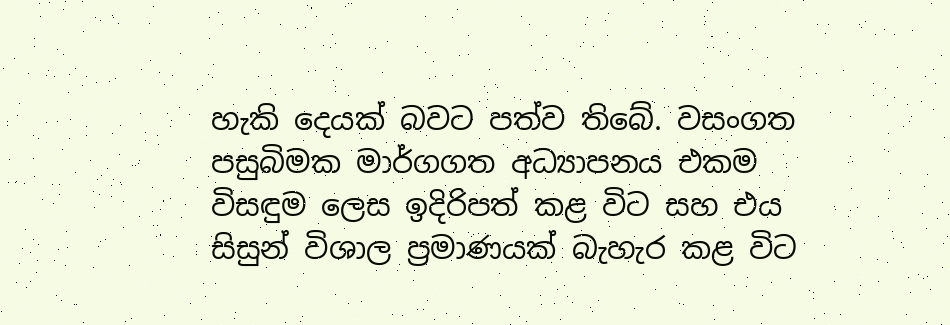හැකි දෙයක් බවට පත්ව තිබේ. වසංගත පසුබිමක මාර්ගගත අධ්‍යාපනය එකම විසඳුම ලෙස ඉදිරිපත් කළ විට සහ එය සිසුන් විශාල ප්‍රමාණයක් බැහැර කළ විට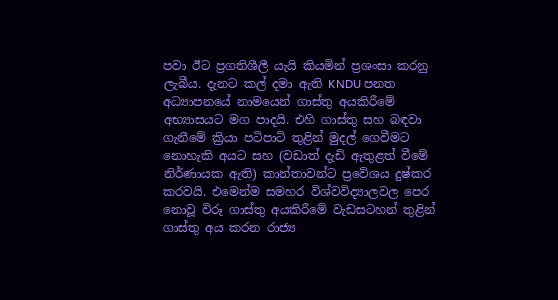පවා ඊට ප්‍රගතිශීලී යැයි කියමින් ප්‍රශංසා කරනු ලැබීය. දැනට කල් දමා ඇති KNDU පනත අධ්‍යාපනයේ නාමයෙන් ගාස්තු අයකිරීමේ අභ්‍යාසයට මග පාදයි. එහි ගාස්තු සහ බඳවා ගැනීමේ ක්‍රියා පටිපාටි තුළින් මුදල් ගෙවීමට නොහැකි අයට සහ (වඩාත් දැඩි ඇතුළත් වීමේ නිර්ණායක ඇති) කාන්තාවන්ට ප්‍රවේශය දුෂ්කර කරවයි. එමෙන්ම සමහර විශ්වවිද්‍යාලවල පෙර නොවූ විරූ ගාස්තු අයකිරීමේ වැඩසටහන් තුළින් ගාස්තු අය කරන රාජ්‍ය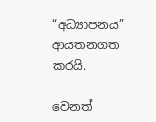“අධ්‍යාපනය” ආයතනගත කරයි.

වෙනත්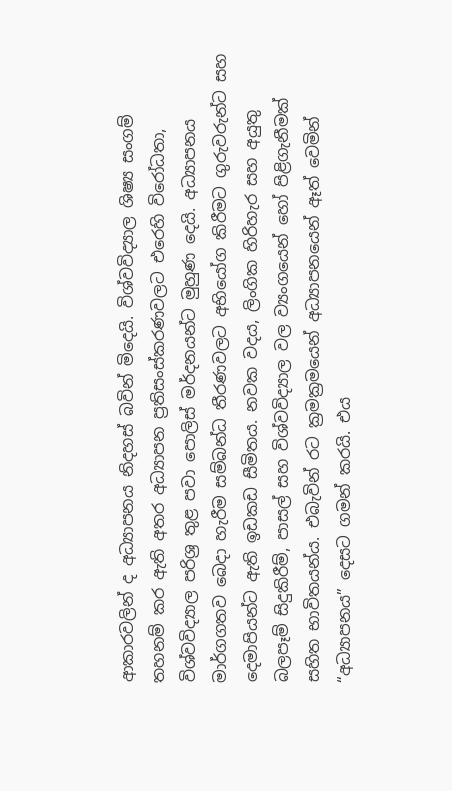ආකාරවලින් ද අධ්‍යාපනය නිදහස් බවින් මිදෙයි. විශ්වවිද්‍යාල ශිෂ්‍ය සංගම් තහනම් කර ඇති අතර අධ්‍යාපන ප්‍රතිසංස්කරණවලට එරෙහි විරෝධතා, විශ්වවිද්‍යාල පරිශ්‍ර තුළ පවා පොලිස් මර්දනයන්ට මුහුණ දෙයි. අධ්‍යාපනය මාර්ගගතව බෙදා හැරීම සම්බන්ධ තීරණවලට අභියෝග කිරීමට ගුරුවරුන්ට සහ දෙමාපියන්ට ඇති ඉඩකඩ සීමිතය. නවක වදය, ලිංගික හිරිහැර සහ අයුතු බලපෑම් සිදුකිරීම්, පාසල් සහ විශ්වවිද්‍යාල වල ව්‍යංගයෙන් හෝ පිළිගැනීමක් සහිත භාවිතයන්ය. එබැවින් රට ක්‍රමක්‍රමයෙන් අධ්‍යාපනයෙන් ඈත් වෙමින් “අධ්‍යාපනය” දෙසට ගමන් කරයි. එය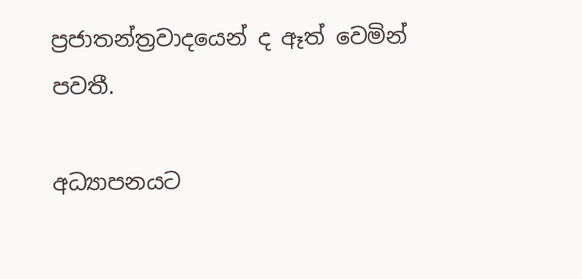ප්‍රජාතන්ත්‍රවාදයෙන් ද ඈත් වෙමින් පවතී.

අධ්‍යාපනයට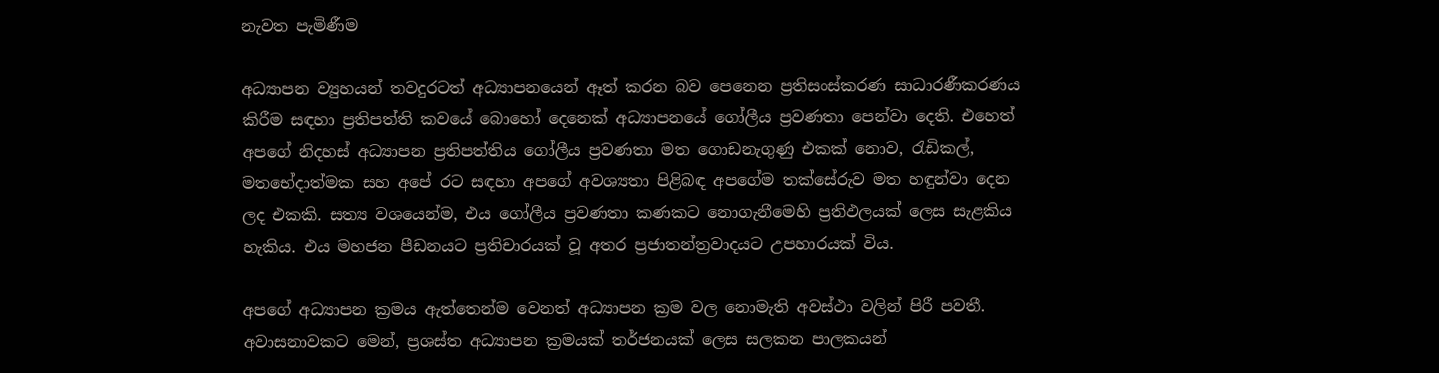නැවත පැමිණීම

අධ්‍යාපන ව්‍යුහයන් තවදුරටත් අධ්‍යාපනයෙන් ඈත් කරන බව පෙනෙන ප්‍රතිසංස්කරණ සාධාරණීකරණය කිරීම සඳහා ප්‍රතිපත්ති කවයේ බොහෝ දෙනෙක් අධ්‍යාපනයේ ගෝලීය ප්‍රවණතා පෙන්වා දෙති. එහෙත්  අපගේ නිදහස් අධ්‍යාපන ප්‍රතිපත්තිය ගෝලීය ප්‍රවණතා මත ගොඩනැගුණු එකක් නොව, රැඩිකල්, මතභේදාත්මක සහ අපේ රට සඳහා අපගේ අවශ්‍යතා පිළිබඳ අපගේම තක්සේරුව මත හඳුන්වා දෙන ලද එකකි. සත්‍ය වශයෙන්ම, එය ගෝලීය ප්‍රවණතා කණකට නොගැනීමෙහි ප්‍රතිඵලයක් ලෙස සැළකිය හැකිය. එය මහජන පීඩනයට ප්‍රතිචාරයක් වූ අතර ප්‍රජාතන්ත්‍රවාදයට උපහාරයක් විය.

අපගේ අධ්‍යාපන ක්‍රමය ඇත්තෙන්ම වෙනත් අධ්‍යාපන ක්‍රම වල නොමැති අවස්ථා වලින් පිරී පවතී. අවාසනාවකට මෙන්, ප්‍රශස්ත අධ්‍යාපන ක්‍රමයක් තර්ජනයක් ලෙස සලකන පාලකයන්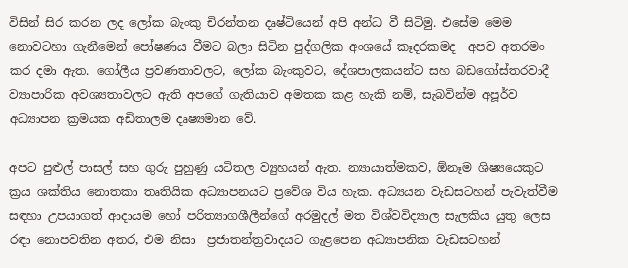විසින් සිර කරන ලද ලෝක බැංකු චිරන්තන දෘෂ්ටියෙන් අපි අන්ධ වී සිටිමු. එසේම මෙම නොවටහා ගැනීමෙන් පෝෂණය වීමට බලා සිටින පුද්ගලික අංශයේ කෑදරකමද  අපව අතරමං කර දමා ඇත. ගෝලීය ප්‍රවණතාවලට, ලෝක බැංකුවට, දේශපාලකයන්ට සහ බඩගෝස්‌තරවාදී ව්‍යාපාරික අවශ්‍යතාවලට ඇති අපගේ ගැතියාව අමතක කළ හැකි නම්, සැබවින්ම අපූර්ව අධ්‍යාපන ක්‍රමයක අඩිතාලම දෘෂ්‍යමාන වේ.

අපට පුළුල් පාසල් සහ ගුරු පුහුණු යටිතල ව්‍යුහයන් ඇත. න්‍යායාත්මකව, ඕනෑම ශිෂ්‍යයෙකුට ක්‍රය ශක්තිය නොතකා තෘතියික අධ්‍යාපනයට ප්‍රවේශ විය හැක. අධ්‍යයන වැඩසටහන් පැවැත්වීම සඳහා උපයාගත් ආදායම හෝ පරිත්‍යාගශීලීන්ගේ අරමුදල් මත විශ්වවිද්‍යාල සැලකිය යුතු ලෙස රඳා නොපවතින අතර, එම නිසා  ප්‍රජාතන්ත්‍රවාදයට ගැළපෙන අධ්‍යාපනික වැඩසටහන්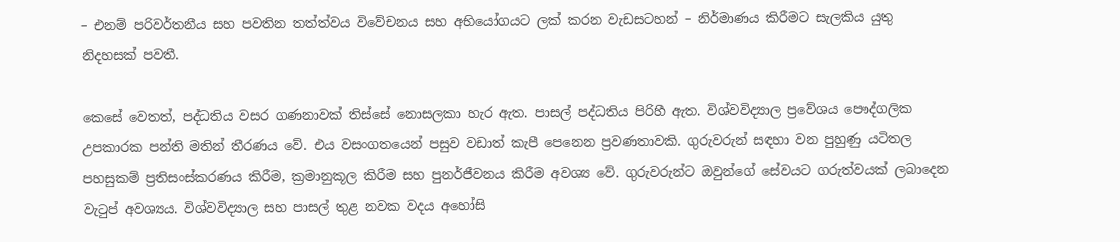– එනම් පරිවර්තනීය සහ පවතින තත්ත්වය විවේචනය සහ අභියෝගයට ලක් කරන වැඩසටහන් – නිර්මාණය කිරීමට සැලකිය යුතු නිදහසක් පවතී.

කෙසේ වෙතත්, පද්ධතිය වසර ගණනාවක් තිස්සේ නොසලකා හැර ඇත. පාසල් පද්ධතිය පිරිහී ඇත. විශ්වවිද්‍යාල ප්‍රවේශය පෞද්ගලික උපකාරක පන්ති මතින් තීරණය වේ. එය වසංගතයෙන් පසුව වඩාත් කැපී පෙනෙන ප්‍රවණතාවකි. ගුරුවරුන් සඳහා වන පුහුණු යටිතල පහසුකම් ප්‍රතිසංස්කරණය කිරීම, ක්‍රමානුකූල කිරීම සහ පුනර්ජීවනය කිරීම අවශ්‍ය වේ. ගුරුවරුන්ට ඔවුන්ගේ සේවයට ගරුත්වයක් ලබාදෙන වැටුප් අවශ්‍යය. විශ්වවිද්‍යාල සහ පාසල් තුළ නවක වදය අහෝසි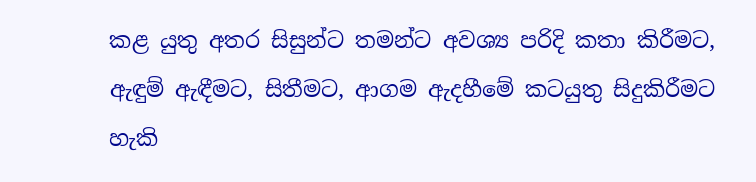කළ යුතු අතර සිසුන්ට තමන්ට අවශ්‍ය පරිදි කතා කිරීමට, ඇඳුම් ඇඳීමට, සිතීමට, ආගම ඇදහීමේ කටයුතු සිදුකිරීමට හැකි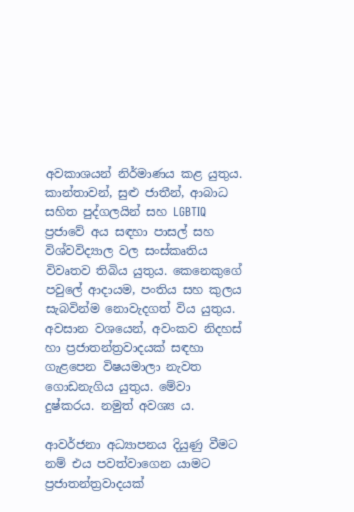අවකාශයන් නිර්මාණය කළ යුතුය. කාන්තාවන්, සුළු ජාතීන්, ආබාධ සහිත පුද්ගලයින් සහ LGBTIQ ප්‍රජාවේ අය සඳහා පාසල් සහ විශ්වවිද්‍යාල වල සංස්කෘතිය විවෘතව තිබිය යුතුය. කෙනෙකුගේ පවුලේ ආදායම, පංතිය සහ කුලය සැබවින්ම නොවැදගත් විය යුතුය. අවසාන වශයෙන්, අවංකව නිදහස් හා ප්‍රජාතන්ත්‍රවාදයක් සඳහා ගැළපෙන විෂයමාලා නැවත ගොඩනැගිය යුතුය. මේවා දුෂ්කරය. නමුත් අවශ්‍ය ය.

ආවර්ජනා අධ්‍යාපනය දියුණු වීමට නම් එය පවත්වාගෙන යාමට ප්‍රජාතන්ත්‍රවාදයක්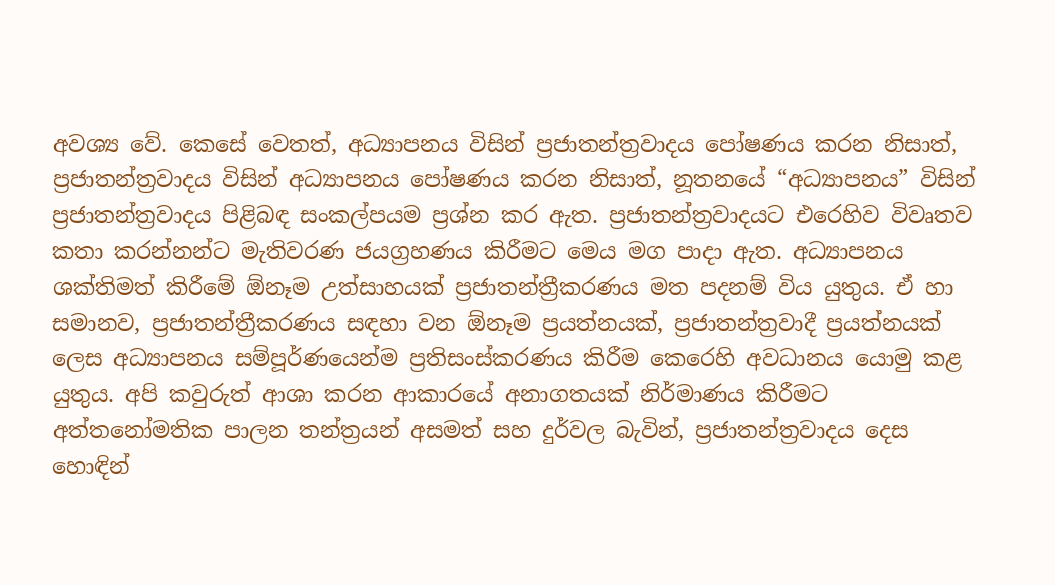අවශ්‍ය වේ. කෙසේ වෙතත්, අධ්‍යාපනය විසින් ප්‍රජාතන්ත්‍රවාදය පෝෂණය කරන නිසාත්, ප්‍රජාතන්ත්‍රවාදය විසින් අධ්‍යාපනය පෝෂණය කරන නිසාත්, නූතනයේ “අධ්‍යාපනය” විසින් ප්‍රජාතන්ත්‍රවාදය පිළිබඳ සංකල්පයම ප්‍රශ්න කර ඇත. ප්‍රජාතන්ත්‍රවාදයට එරෙහිව විවෘතව කතා කරන්නන්ට මැතිවරණ ජයග්‍රහණය කිරීමට මෙය මග පාදා ඇත. අධ්‍යාපනය ශක්තිමත් කිරීමේ ඕනෑම උත්සාහයක් ප්‍රජාතන්ත්‍රීකරණය මත පදනම් විය යුතුය. ඒ හා සමානව, ප්‍රජාතන්ත්‍රීකරණය සඳහා වන ඕනෑම ප්‍රයත්නයක්, ප්‍රජාතන්ත්‍රවාදී ප්‍රයත්නයක් ලෙස අධ්‍යාපනය සම්පූර්ණයෙන්ම ප්‍රතිසංස්කරණය කිරීම කෙරෙහි අවධානය යොමු කළ යුතුය. අපි කවුරුත් ආශා කරන ආකාරයේ අනාගතයක් නිර්මාණය කිරීමට අත්තනෝමතික පාලන තන්ත්‍රයන් අසමත් සහ දුර්වල බැවින්, ප්‍රජාතන්ත්‍රවාදය දෙස හොඳින්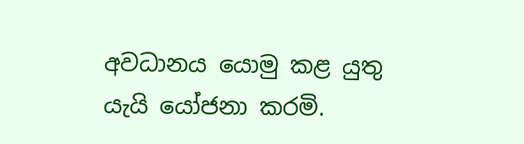අවධානය යොමු කළ යුතු යැයි යෝජනා කරමි.